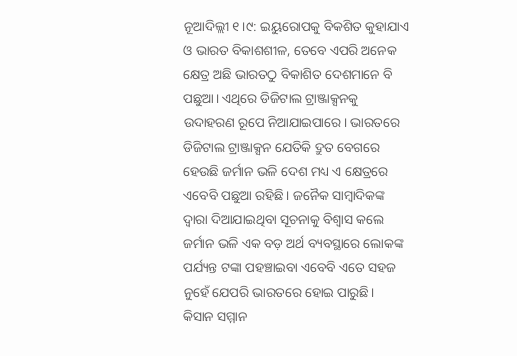ନୂଆଦିଲ୍ଲୀ ୧।୯: ଇୟୁରୋପକୁ ବିକଶିତ କୁହାଯାଏ ଓ ଭାରତ ବିକାଶଶୀଳ, ତେବେ ଏପରି ଅନେକ କ୍ଷେତ୍ର ଅଛି ଭାରତଠୁ ବିକାଶିତ ଦେଶମାନେ ବି ପଛୁଆ। ଏଥିରେ ଡିଜିଟାଲ ଟ୍ରାଞ୍ଜାକ୍ସନକୁ ଉଦାହରଣ ରୂପେ ନିଆଯାଇପାରେ। ଭାରତରେ ଡିଜିଟାଲ ଟ୍ରାଞ୍ଜାକ୍ସନ ଯେତିକି ଦ୍ରୁତ ବେଗରେ ହେଉଛି ଜର୍ମାନ ଭଳି ଦେଶ ମଧ୍ୟ ଏ କ୍ଷେତ୍ରରେ ଏବେବି ପଛୁଆ ରହିଛି। ଜନୈକ ସାମ୍ବାଦିକଙ୍କ ଦ୍ୱାରା ଦିଆଯାଇଥିବା ସୂଚନାକୁ ବିଶ୍ୱାସ କଲେ ଜର୍ମାନ ଭଳି ଏକ ବଡ଼ ଅର୍ଥ ବ୍ୟବସ୍ଥାରେ ଲୋକଙ୍କ ପର୍ଯ୍ୟନ୍ତ ଟଙ୍କା ପହଞ୍ଚାଇବା ଏବେବି ଏତେ ସହଜ ନୁହେଁ ଯେପରି ଭାରତରେ ହୋଇ ପାରୁଛି।
କିସାନ ସମ୍ମାନ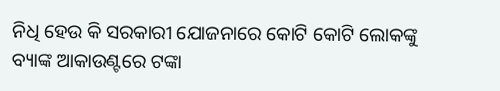ନିଧି ହେଉ କି ସରକାରୀ ଯୋଜନାରେ କୋଟି କୋଟି ଲୋକଙ୍କୁ ବ୍ୟାଙ୍କ ଆକାଉଣ୍ଟରେ ଟଙ୍କା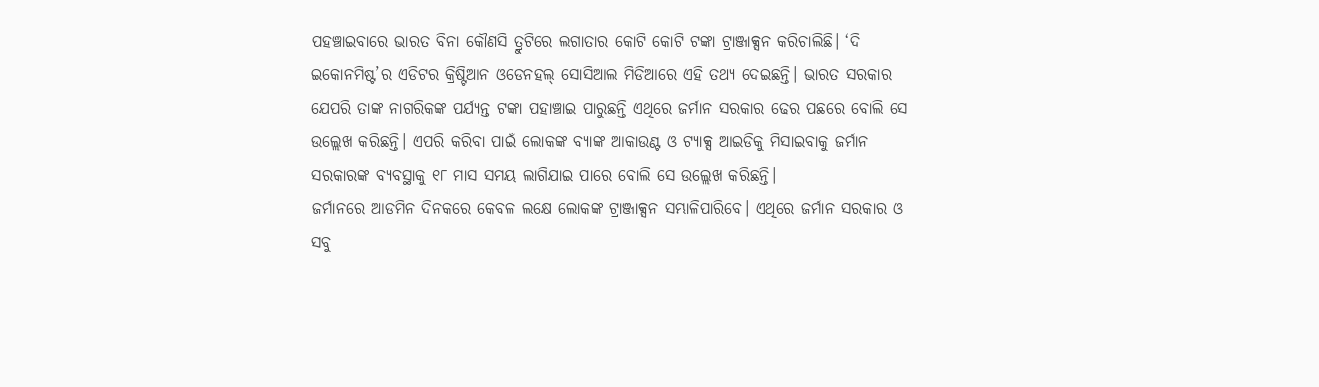ପହଞ୍ଚାଇବାରେ ଭାରତ ବିନା କୌଣସି ତ୍ରୁଟିରେ ଲଗାତାର କୋଟି କୋଟି ଟଙ୍କା ଟ୍ରାଞ୍ଜାକ୍ସନ କରିଚାଲିଛି। ‘ଦି ଇକୋନମିଷ୍ଟ’ର ଏଡିଟର କ୍ରିଷ୍ଟିଆନ ଓଡେନହଲ୍ ସୋସିଆଲ ମିଡିଆରେ ଏହି ତଥ୍ୟ ଦେଇଛନ୍ତି। ଭାରତ ସରକାର ଯେପରି ତାଙ୍କ ନାଗରିକଙ୍କ ପର୍ଯ୍ୟନ୍ତ ଟଙ୍କା ପହାଞ୍ଚାଇ ପାରୁଛନ୍ତି ଏଥିରେ ଜର୍ମାନ ସରକାର ଢେର ପଛରେ ବୋଲି ସେ ଉଲ୍ଲେଖ କରିଛନ୍ତି। ଏପରି କରିବା ପାଇଁ ଲୋକଙ୍କ ବ୍ୟାଙ୍କ ଆକାଉଣ୍ଟ ଓ ଟ୍ୟାକ୍ସ ଆଇଡିକୁ ମିସାଇବାକୁ ଜର୍ମାନ ସରକାରଙ୍କ ବ୍ୟବସ୍ଥାକୁ ୧୮ ମାସ ସମୟ ଲାଗିଯାଇ ପାରେ ବୋଲି ସେ ଉଲ୍ଲେଖ କରିଛନ୍ତି।
ଜର୍ମାନରେ ଆଡମିନ ଦିନକରେ କେବଳ ଲକ୍ଷେ ଲୋକଙ୍କ ଟ୍ରାଞ୍ଜାକ୍ସନ ସମ୍ଭାଳିପାରିବେ। ଏଥିରେ ଜର୍ମାନ ସରକାର ଓ ସବୁ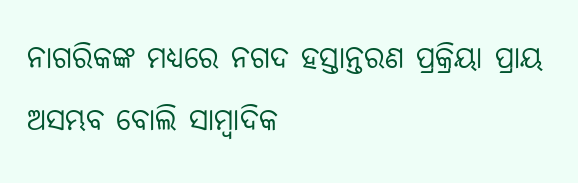ନାଗରିକଙ୍କ ମଧ୍ୟରେ ନଗଦ ହସ୍ତାନ୍ତରଣ ପ୍ରକ୍ରିୟା ପ୍ରାୟ ଅସମ୍ଭବ ବୋଲି ସାମ୍ବାଦିକ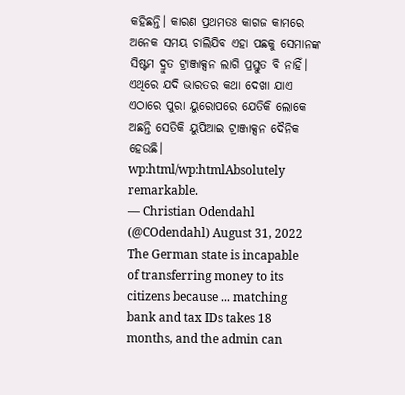କହିଛନ୍ତି। କାରଣ ପ୍ରଥମତଃ କାଗଜ କାମରେ ଅନେକ ସମୟ ଚାଲିଯିବ ଏହା ପଛକୁ ସେମାନଙ୍କ ସିଷ୍ଟମ ଦ୍ରୁତ ଟ୍ରାଞ୍ଜାକ୍ସନ ଲାଗି ପ୍ରସ୍ତୁତ ବି ନାହିଁ। ଏଥିରେ ଯଦି ଭାରତର କଥା ଦେଖା ଯାଏ ଏଠାରେ ପୁରା ୟୁରୋପରେ ଯେତିକି ଲୋକେ ଅଛନ୍ତି ସେତିକି ୟୁପିଆଇ ଟ୍ରାଞ୍ଜାକ୍ସନ ଦୈନିକ ହେଉଛି।
wp:html/wp:htmlAbsolutely remarkable.
— Christian Odendahl (@COdendahl) August 31, 2022
The German state is incapable of transferring money to its citizens because ... matching bank and tax IDs takes 18 months, and the admin can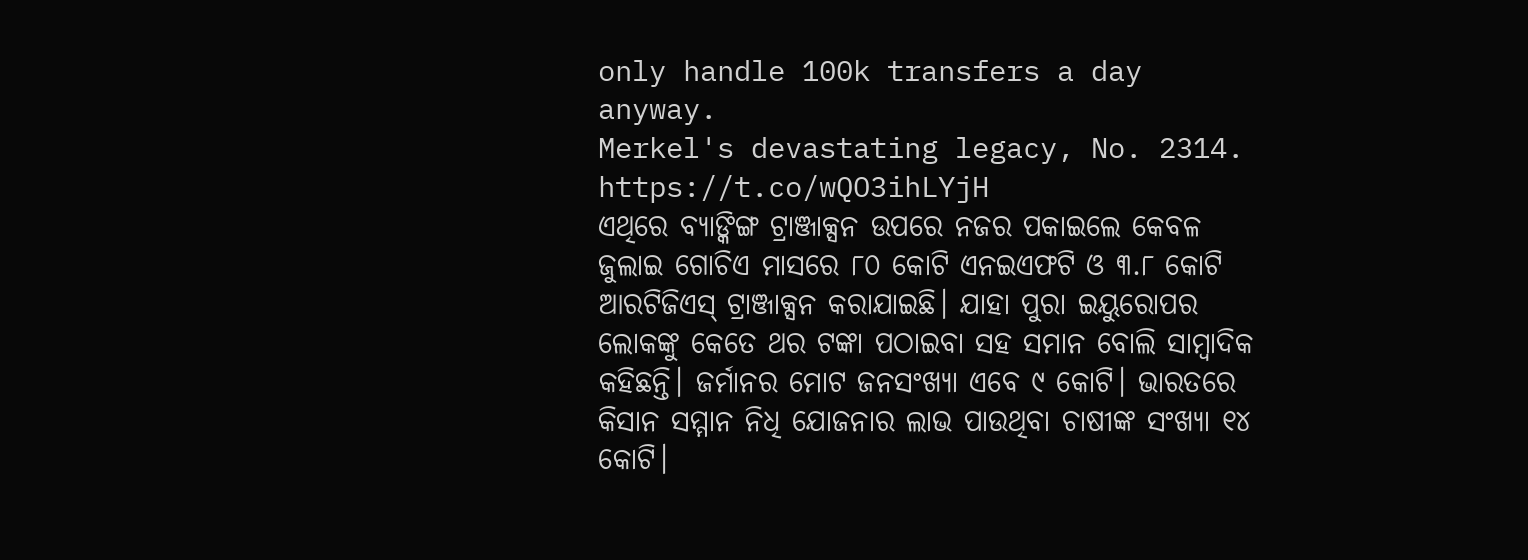only handle 100k transfers a day anyway.
Merkel's devastating legacy, No. 2314. https://t.co/wQO3ihLYjH
ଏଥିରେ ବ୍ୟାଙ୍କିଙ୍ଗ ଟ୍ରାଞ୍ଜାକ୍ସନ ଉପରେ ନଜର ପକାଇଲେ କେବଳ ଜୁଲାଇ ଗୋଚିଏ ମାସରେ ୮୦ କୋଟି ଏନଇଏଫଟି ଓ ୩.୮ କୋଟି ଆରଟିଜିଏସ୍ ଟ୍ରାଞ୍ଜାକ୍ସନ କରାଯାଇଛି। ଯାହା ପୁରା ଇୟୁରୋପର ଲୋକଙ୍କୁ କେତେ ଥର ଟଙ୍କା ପଠାଇବା ସହ ସମାନ ବୋଲି ସାମ୍ବାଦିକ କହିଛନ୍ତି। ଜର୍ମାନର ମୋଟ ଜନସଂଖ୍ୟା ଏବେ ୯ କୋଟି। ଭାରତରେ କିସାନ ସମ୍ମାନ ନିଧି ଯୋଜନାର ଲାଭ ପାଉଥିବା ଚାଷୀଙ୍କ ସଂଖ୍ୟା ୧୪ କୋଟି।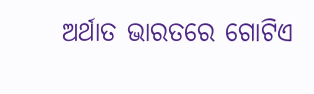ଅର୍ଥାତ ଭାରତରେ ଗୋଟିଏ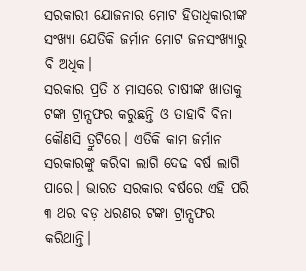ସରକାରୀ ଯୋଜନାର ମୋଟ ହିତାଧିକାରୀଙ୍କ ସଂଖ୍ୟା ଯେତିକି ଜର୍ମାନ ମୋଟ ଜନସଂଖ୍ୟାରୁ ବି ଅଧିକ।
ସରକାର ପ୍ରତି ୪ ମାସରେ ଚାଷୀଙ୍କ ଖାତାକୁ ଟଙ୍କା ଟ୍ରାନ୍ସଫର କରୁଛନ୍ତି ଓ ତାହାବି ବିନା କୌଣସି ତ୍ରୁଟିରେ। ଏତିକି କାମ ଜର୍ମାନ ସରକାରଙ୍କୁ କରିବା ଲାଗି ଦେଢ ବର୍ଷ ଲାଗି ପାରେ। ଭାରତ ସରକାର ବର୍ଷରେ ଏହି ପରି ୩ ଥର ବଡ଼ ଧରଣର ଟଙ୍କା ଟ୍ରାନ୍ସଫର କରିଥାନ୍ତି।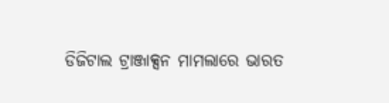ଡିଜିଟାଲ ଟ୍ରାଞ୍ଜାକ୍ସନ ମାମଲାରେ ଭାରତ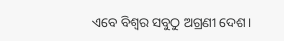ଏବେ ବିଶ୍ୱର ସବୁଠୁ ଅଗ୍ରଣୀ ଦେଶ।